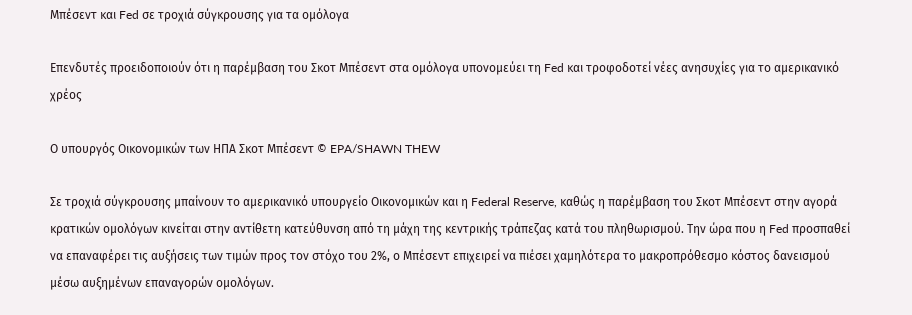Μπέσεντ και Fed σε τροχιά σύγκρουσης για τα ομόλογα

Επενδυτές προειδοποιούν ότι η παρέμβαση του Σκοτ Μπέσεντ στα ομόλογα υπονομεύει τη Fed και τροφοδοτεί νέες ανησυχίες για το αμερικανικό χρέος

Ο υπουργός Οικονομικών των ΗΠΑ Σκοτ Μπέσεντ © EPA/SHAWN THEW

Σε τροχιά σύγκρουσης μπαίνουν το αμερικανικό υπουργείο Οικονομικών και η Federal Reserve, καθώς η παρέμβαση του Σκοτ Μπέσεντ στην αγορά κρατικών ομολόγων κινείται στην αντίθετη κατεύθυνση από τη μάχη της κεντρικής τράπεζας κατά του πληθωρισμού. Την ώρα που η Fed προσπαθεί να επαναφέρει τις αυξήσεις των τιμών προς τον στόχο του 2%, ο Μπέσεντ επιχειρεί να πιέσει χαμηλότερα το μακροπρόθεσμο κόστος δανεισμού μέσω αυξημένων επαναγορών ομολόγων.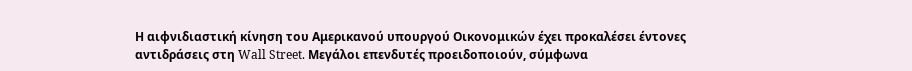Η αιφνιδιαστική κίνηση του Αμερικανού υπουργού Οικονομικών έχει προκαλέσει έντονες αντιδράσεις στη Wall Street. Μεγάλοι επενδυτές προειδοποιούν, σύμφωνα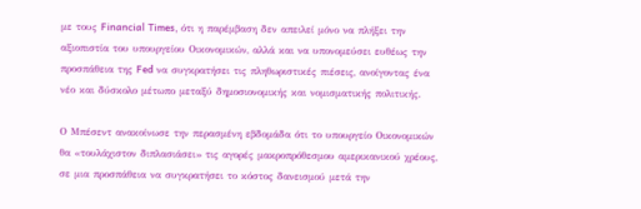με τους Financial Times, ότι η παρέμβαση δεν απειλεί μόνο να πλήξει την αξιοπιστία του υπουργείου Οικονομικών, αλλά και να υπονομεύσει ευθέως την προσπάθεια της Fed να συγκρατήσει τις πληθωριστικές πιέσεις, ανοίγοντας ένα νέο και δύσκολο μέτωπο μεταξύ δημοσιονομικής και νομισματικής πολιτικής.

Ο Μπέσεντ ανακοίνωσε την περασμένη εβδομάδα ότι το υπουργείο Οικονομικών θα «τουλάχιστον διπλασιάσει» τις αγορές μακροπρόθεσμου αμερικανικού χρέους, σε μια προσπάθεια να συγκρατήσει το κόστος δανεισμού μετά την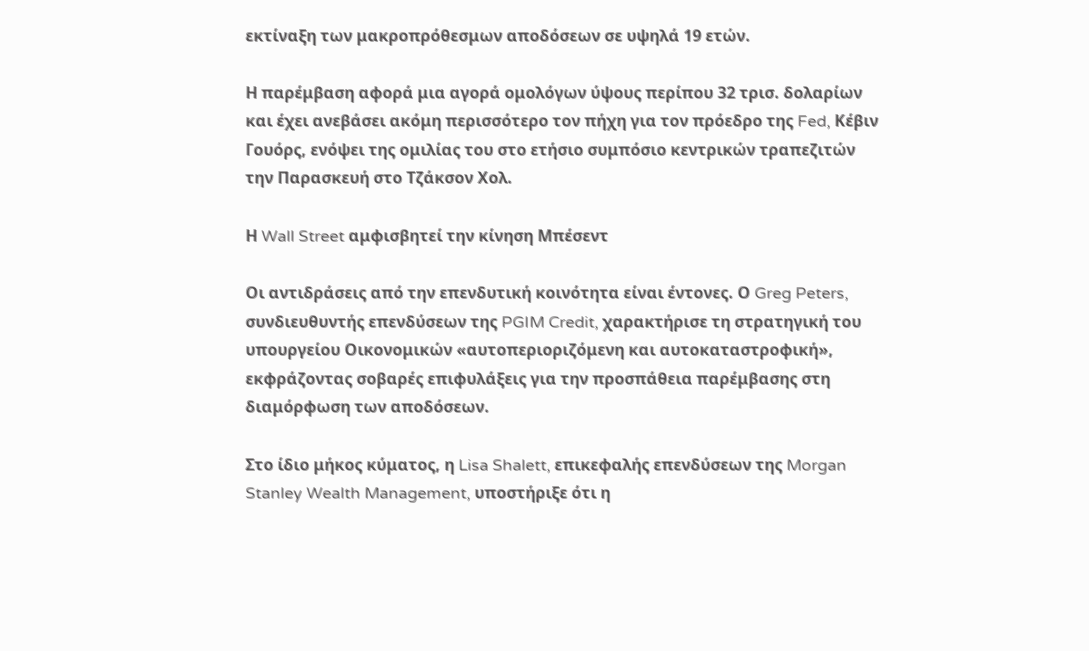εκτίναξη των μακροπρόθεσμων αποδόσεων σε υψηλά 19 ετών.

Η παρέμβαση αφορά μια αγορά ομολόγων ύψους περίπου 32 τρισ. δολαρίων και έχει ανεβάσει ακόμη περισσότερο τον πήχη για τον πρόεδρο της Fed, Κέβιν Γουόρς, ενόψει της ομιλίας του στο ετήσιο συμπόσιο κεντρικών τραπεζιτών την Παρασκευή στο Τζάκσον Χολ.

Η Wall Street αμφισβητεί την κίνηση Μπέσεντ

Οι αντιδράσεις από την επενδυτική κοινότητα είναι έντονες. Ο Greg Peters, συνδιευθυντής επενδύσεων της PGIM Credit, χαρακτήρισε τη στρατηγική του υπουργείου Οικονομικών «αυτοπεριοριζόμενη και αυτοκαταστροφική», εκφράζοντας σοβαρές επιφυλάξεις για την προσπάθεια παρέμβασης στη διαμόρφωση των αποδόσεων.

Στο ίδιο μήκος κύματος, η Lisa Shalett, επικεφαλής επενδύσεων της Morgan Stanley Wealth Management, υποστήριξε ότι η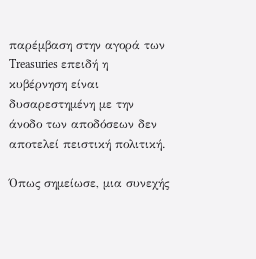παρέμβαση στην αγορά των Treasuries επειδή η κυβέρνηση είναι δυσαρεστημένη με την άνοδο των αποδόσεων δεν αποτελεί πειστική πολιτική.

Όπως σημείωσε, μια συνεχής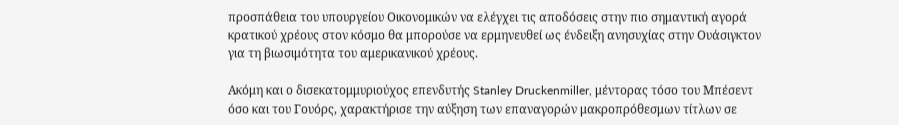προσπάθεια του υπουργείου Οικονομικών να ελέγχει τις αποδόσεις στην πιο σημαντική αγορά κρατικού χρέους στον κόσμο θα μπορούσε να ερμηνευθεί ως ένδειξη ανησυχίας στην Ουάσιγκτον για τη βιωσιμότητα του αμερικανικού χρέους.

Ακόμη και ο δισεκατομμυριούχος επενδυτής Stanley Druckenmiller, μέντορας τόσο του Μπέσεντ όσο και του Γουόρς, χαρακτήρισε την αύξηση των επαναγορών μακροπρόθεσμων τίτλων σε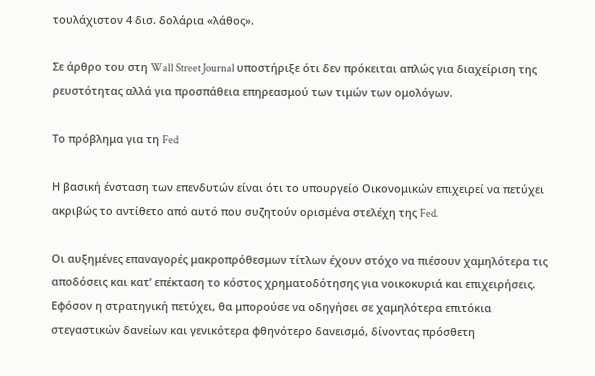τουλάχιστον 4 δισ. δολάρια «λάθος».

Σε άρθρο του στη Wall Street Journal υποστήριξε ότι δεν πρόκειται απλώς για διαχείριση της ρευστότητας αλλά για προσπάθεια επηρεασμού των τιμών των ομολόγων.

Το πρόβλημα για τη Fed

Η βασική ένσταση των επενδυτών είναι ότι το υπουργείο Οικονομικών επιχειρεί να πετύχει ακριβώς το αντίθετο από αυτό που συζητούν ορισμένα στελέχη της Fed.

Οι αυξημένες επαναγορές μακροπρόθεσμων τίτλων έχουν στόχο να πιέσουν χαμηλότερα τις αποδόσεις και κατ’ επέκταση το κόστος χρηματοδότησης για νοικοκυριά και επιχειρήσεις. Εφόσον η στρατηγική πετύχει, θα μπορούσε να οδηγήσει σε χαμηλότερα επιτόκια στεγαστικών δανείων και γενικότερα φθηνότερο δανεισμό, δίνοντας πρόσθετη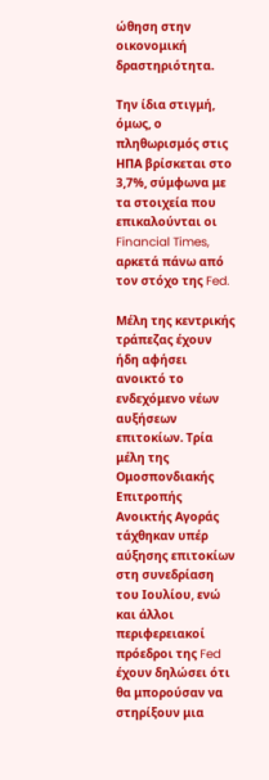ώθηση στην οικονομική δραστηριότητα.

Την ίδια στιγμή, όμως, ο πληθωρισμός στις ΗΠΑ βρίσκεται στο 3,7%, σύμφωνα με τα στοιχεία που επικαλούνται οι Financial Times, αρκετά πάνω από τον στόχο της Fed.

Μέλη της κεντρικής τράπεζας έχουν ήδη αφήσει ανοικτό το ενδεχόμενο νέων αυξήσεων επιτοκίων. Τρία μέλη της Ομοσπονδιακής Επιτροπής Ανοικτής Αγοράς τάχθηκαν υπέρ αύξησης επιτοκίων στη συνεδρίαση του Ιουλίου, ενώ και άλλοι περιφερειακοί πρόεδροι της Fed έχουν δηλώσει ότι θα μπορούσαν να στηρίξουν μια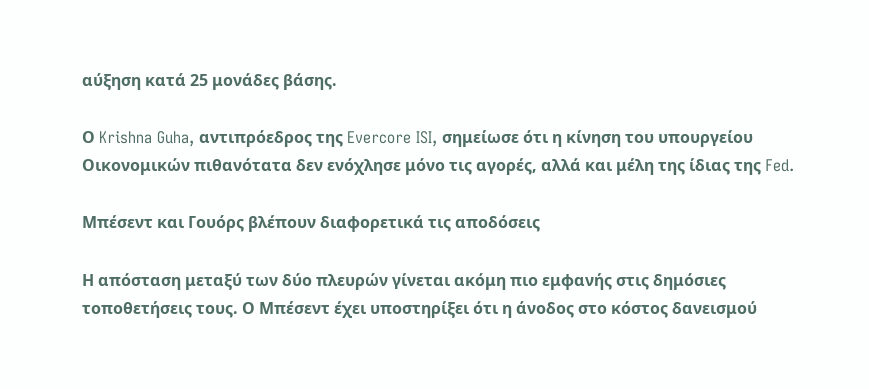αύξηση κατά 25 μονάδες βάσης.

Ο Krishna Guha, αντιπρόεδρος της Evercore ISI, σημείωσε ότι η κίνηση του υπουργείου Οικονομικών πιθανότατα δεν ενόχλησε μόνο τις αγορές, αλλά και μέλη της ίδιας της Fed.

Μπέσεντ και Γουόρς βλέπουν διαφορετικά τις αποδόσεις

Η απόσταση μεταξύ των δύο πλευρών γίνεται ακόμη πιο εμφανής στις δημόσιες τοποθετήσεις τους. Ο Μπέσεντ έχει υποστηρίξει ότι η άνοδος στο κόστος δανεισμού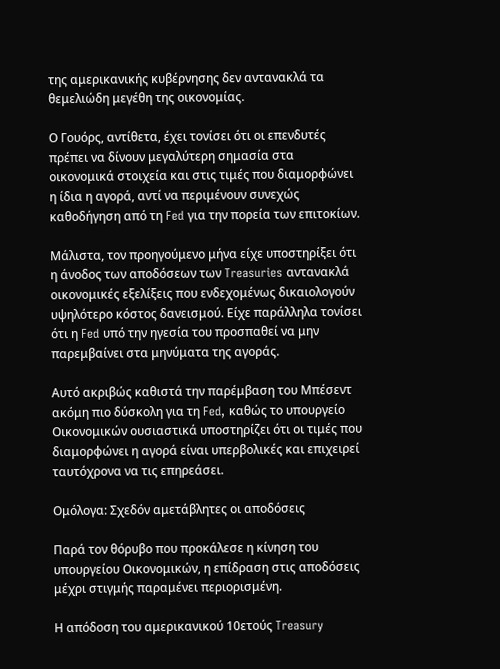της αμερικανικής κυβέρνησης δεν αντανακλά τα θεμελιώδη μεγέθη της οικονομίας.

Ο Γουόρς, αντίθετα, έχει τονίσει ότι οι επενδυτές πρέπει να δίνουν μεγαλύτερη σημασία στα οικονομικά στοιχεία και στις τιμές που διαμορφώνει η ίδια η αγορά, αντί να περιμένουν συνεχώς καθοδήγηση από τη Fed για την πορεία των επιτοκίων.

Μάλιστα, τον προηγούμενο μήνα είχε υποστηρίξει ότι η άνοδος των αποδόσεων των Treasuries αντανακλά οικονομικές εξελίξεις που ενδεχομένως δικαιολογούν υψηλότερο κόστος δανεισμού. Είχε παράλληλα τονίσει ότι η Fed υπό την ηγεσία του προσπαθεί να μην παρεμβαίνει στα μηνύματα της αγοράς.

Αυτό ακριβώς καθιστά την παρέμβαση του Μπέσεντ ακόμη πιο δύσκολη για τη Fed, καθώς το υπουργείο Οικονομικών ουσιαστικά υποστηρίζει ότι οι τιμές που διαμορφώνει η αγορά είναι υπερβολικές και επιχειρεί ταυτόχρονα να τις επηρεάσει.

Ομόλογα: Σχεδόν αμετάβλητες οι αποδόσεις

Παρά τον θόρυβο που προκάλεσε η κίνηση του υπουργείου Οικονομικών, η επίδραση στις αποδόσεις μέχρι στιγμής παραμένει περιορισμένη.

Η απόδοση του αμερικανικού 10ετούς Treasury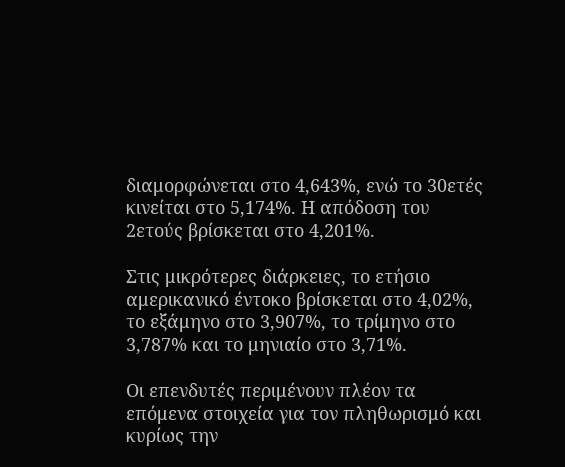διαμορφώνεται στο 4,643%, ενώ το 30ετές κινείται στο 5,174%. Η απόδοση του 2ετούς βρίσκεται στο 4,201%.

Στις μικρότερες διάρκειες, το ετήσιο αμερικανικό έντοκο βρίσκεται στο 4,02%, το εξάμηνο στο 3,907%, το τρίμηνο στο 3,787% και το μηνιαίο στο 3,71%.

Οι επενδυτές περιμένουν πλέον τα επόμενα στοιχεία για τον πληθωρισμό και κυρίως την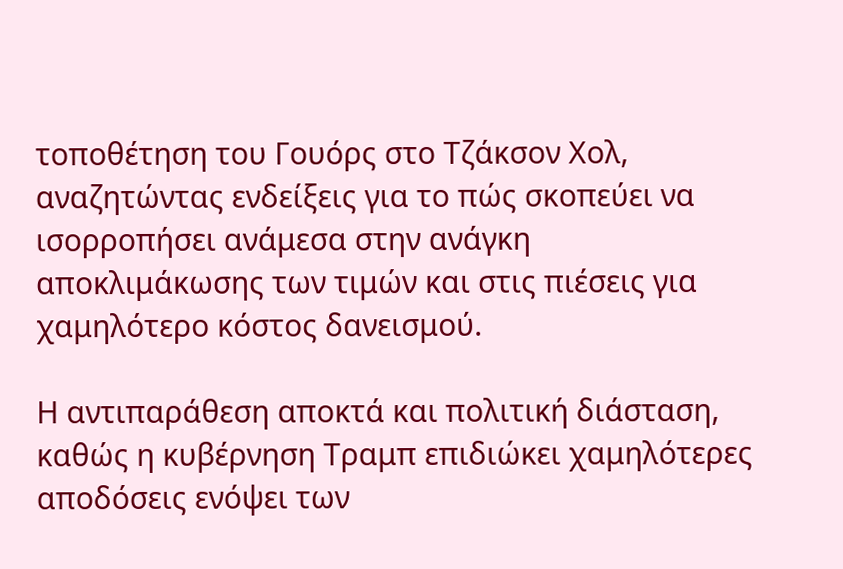τοποθέτηση του Γουόρς στο Τζάκσον Χολ, αναζητώντας ενδείξεις για το πώς σκοπεύει να ισορροπήσει ανάμεσα στην ανάγκη αποκλιμάκωσης των τιμών και στις πιέσεις για χαμηλότερο κόστος δανεισμού.

Η αντιπαράθεση αποκτά και πολιτική διάσταση, καθώς η κυβέρνηση Τραμπ επιδιώκει χαμηλότερες αποδόσεις ενόψει των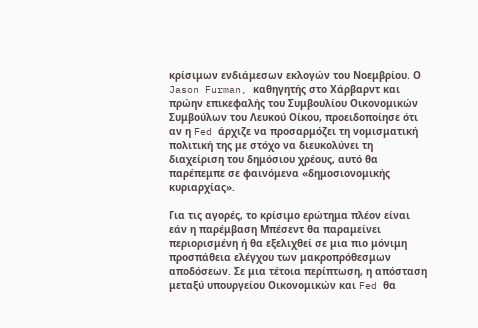κρίσιμων ενδιάμεσων εκλογών του Νοεμβρίου. Ο Jason Furman, καθηγητής στο Χάρβαρντ και πρώην επικεφαλής του Συμβουλίου Οικονομικών Συμβούλων του Λευκού Οίκου, προειδοποίησε ότι αν η Fed άρχιζε να προσαρμόζει τη νομισματική πολιτική της με στόχο να διευκολύνει τη διαχείριση του δημόσιου χρέους, αυτό θα παρέπεμπε σε φαινόμενα «δημοσιονομικής κυριαρχίας».

Για τις αγορές, το κρίσιμο ερώτημα πλέον είναι εάν η παρέμβαση Μπέσεντ θα παραμείνει περιορισμένη ή θα εξελιχθεί σε μια πιο μόνιμη προσπάθεια ελέγχου των μακροπρόθεσμων αποδόσεων. Σε μια τέτοια περίπτωση, η απόσταση μεταξύ υπουργείου Οικονομικών και Fed θα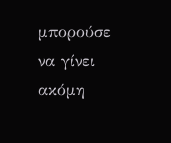μπορούσε να γίνει ακόμη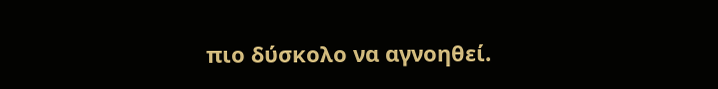πιο δύσκολο να αγνοηθεί.